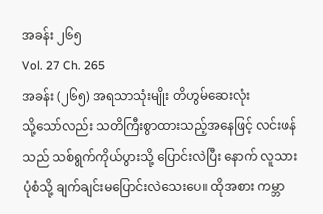အခန်း ၂၆၅
Vol. 27 Ch. 265
အခန်း (၂၆၅) အရသာသုံးမျိုး တိဟွမ်ဆေးလုံး
သို့သော်လည်း သတိကြီးစွာထားသည့်အနေဖြင့် လင်းဖန်သည် သစ်ရွက်ကိုယ်ပွားသို့ ပြောင်းလဲပြီး နောက် လူသားပုံစံသို့ ချက်ချင်းမပြောင်းလဲသေးပေ။ ထိုအစား ကမ္ဘာ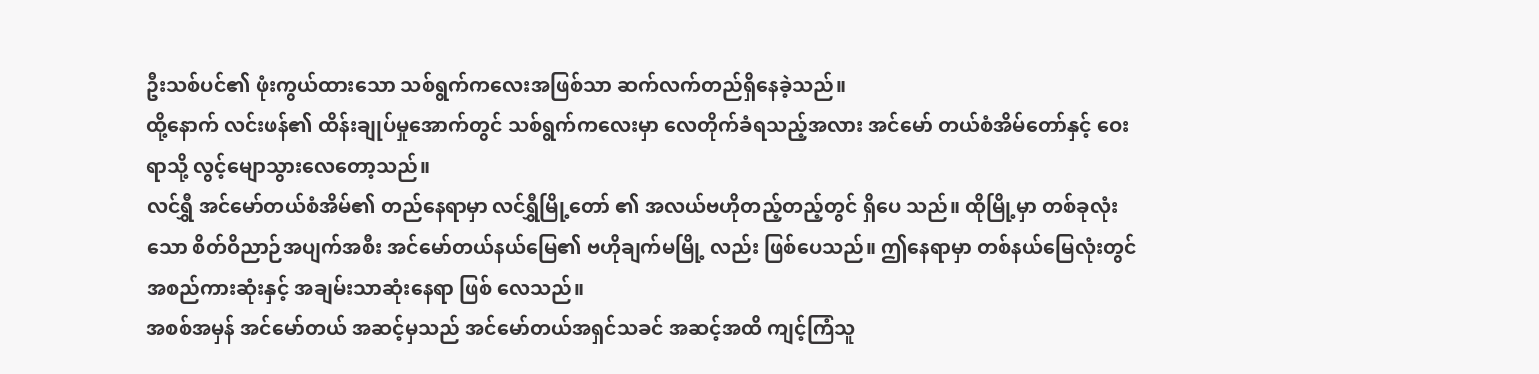ဦးသစ်ပင်၏ ဖုံးကွယ်ထားသော သစ်ရွက်ကလေးအဖြစ်သာ ဆက်လက်တည်ရှိနေခဲ့သည်။
ထို့နောက် လင်းဖန်၏ ထိန်းချုပ်မှုအောက်တွင် သစ်ရွက်ကလေးမှာ လေတိုက်ခံရသည့်အလား အင်မော် တယ်စံအိမ်တော်နှင့် ဝေးရာသို့ လွင့်မျောသွားလေတော့သည်။
လင်ရွှီ အင်မော်တယ်စံအိမ်၏ တည်နေရာမှာ လင်ရွှီမြို့တော် ၏ အလယ်ဗဟိုတည့်တည့်တွင် ရှိပေ သည်။ ထိုမြို့မှာ တစ်ခုလုံးသော စိတ်ဝိညာဉ်အပျက်အစီး အင်မော်တယ်နယ်မြေ၏ ဗဟိုချက်မမြို့ လည်း ဖြစ်ပေသည်။ ဤနေရာမှာ တစ်နယ်မြေလုံးတွင် အစည်ကားဆုံးနှင့် အချမ်းသာဆုံးနေရာ ဖြစ် လေသည်။
အစစ်အမှန် အင်မော်တယ် အဆင့်မှသည် အင်မော်တယ်အရှင်သခင် အဆင့်အထိ ကျင့်ကြံသူ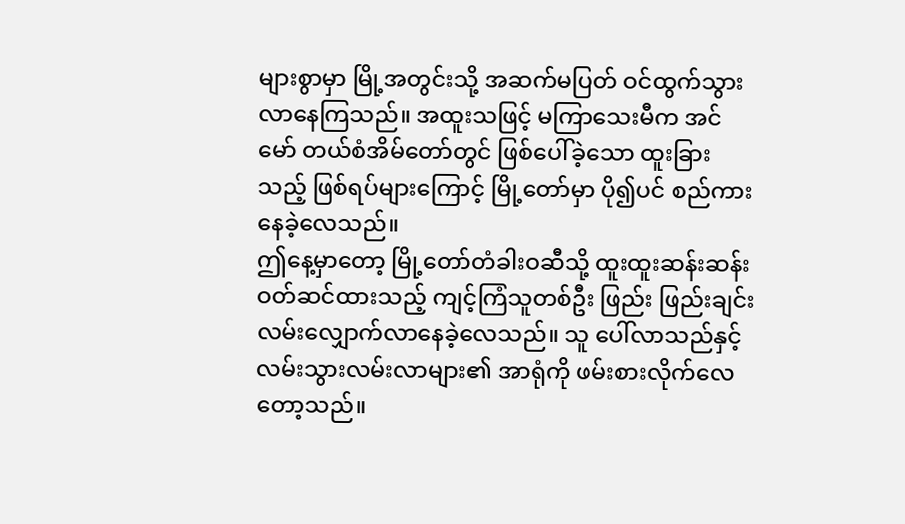များစွာမှာ မြို့အတွင်းသို့ အဆက်မပြတ် ဝင်ထွက်သွားလာနေကြသည်။ အထူးသဖြင့် မကြာသေးမီက အင်မော် တယ်စံအိမ်တော်တွင် ဖြစ်ပေါ်ခဲ့သော ထူးခြားသည့် ဖြစ်ရပ်များကြောင့် မြို့တော်မှာ ပို၍ပင် စည်ကား နေခဲ့လေသည်။
ဤနေ့မှာတော့ မြို့တော်တံခါးဝဆီသို့ ထူးထူးဆန်းဆန်း ဝတ်ဆင်ထားသည့် ကျင့်ကြံသူတစ်ဦး ဖြည်း ဖြည်းချင်း လမ်းလျှောက်လာနေခဲ့လေသည်။ သူ ပေါ်လာသည်နှင့် လမ်းသွားလမ်းလာများ၏ အာရုံကို ဖမ်းစားလိုက်လေတော့သည်။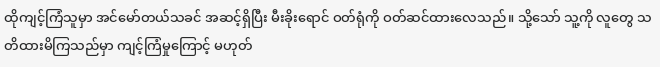ထိုကျင့်ကြံသူမှာ အင်မော်တယ်သခင် အဆင့်ရှိပြီး မီးခိုးရောင် ဝတ်ရုံကို ဝတ်ဆင်ထားလေသည်။ သို့သော် သူ့ကို လူတွေ သတိထားမိကြသည်မှာ ကျင့်ကြံမှုကြောင့် မဟုတ်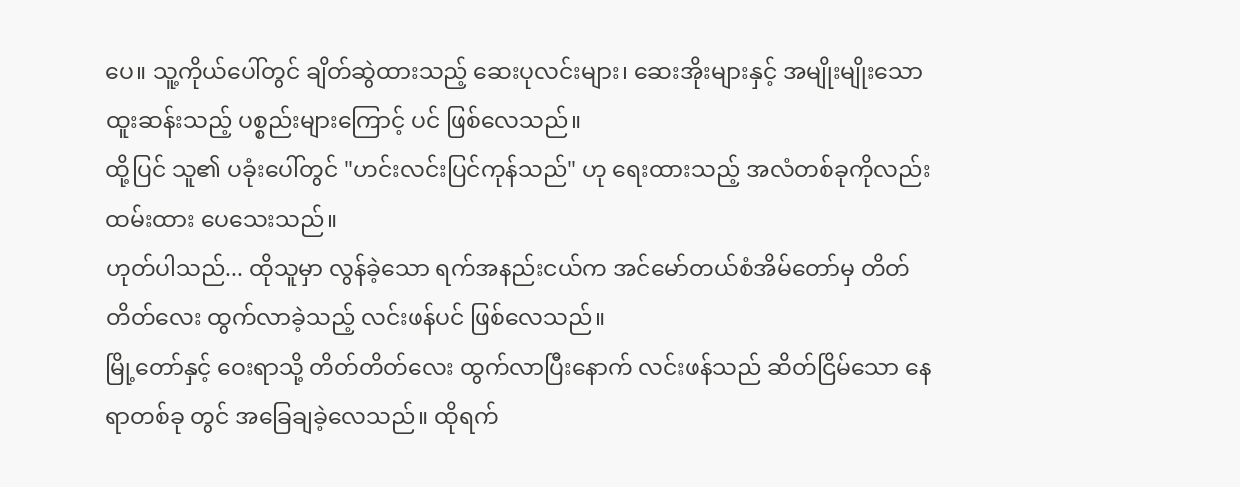ပေ။ သူ့ကိုယ်ပေါ်တွင် ချိတ်ဆွဲထားသည့် ဆေးပုလင်းများ၊ ဆေးအိုးများနှင့် အမျိုးမျိုးသော ထူးဆန်းသည့် ပစ္စည်းများကြောင့် ပင် ဖြစ်လေသည်။
ထို့ပြင် သူ၏ ပခုံးပေါ်တွင် "ဟင်းလင်းပြင်ကုန်သည်" ဟု ရေးထားသည့် အလံတစ်ခုကိုလည်း ထမ်းထား ပေသေးသည်။
ဟုတ်ပါသည်... ထိုသူမှာ လွန်ခဲ့သော ရက်အနည်းငယ်က အင်မော်တယ်စံအိမ်တော်မှ တိတ်တိတ်လေး ထွက်လာခဲ့သည့် လင်းဖန်ပင် ဖြစ်လေသည်။
မြို့တော်နှင့် ဝေးရာသို့ တိတ်တိတ်လေး ထွက်လာပြီးနောက် လင်းဖန်သည် ဆိတ်ငြိမ်သော နေရာတစ်ခု တွင် အခြေချခဲ့လေသည်။ ထိုရက်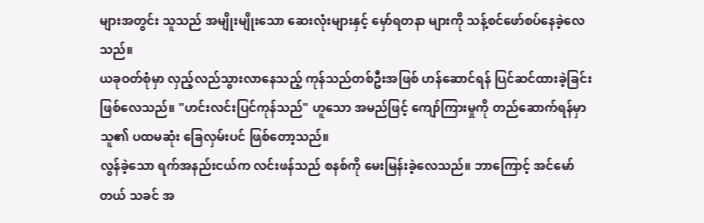များအတွင်း သူသည် အမျိုးမျိုးသော ဆေးလုံးများနှင့် မှော်ရတနာ များကို သန့်စင်ဖော်စပ်နေခဲ့လေသည်။
ယခုဝတ်စုံမှာ လှည့်လည်သွားလာနေသည့် ကုန်သည်တစ်ဦးအဖြစ် ဟန်ဆောင်ရန် ပြင်ဆင်ထားခဲ့ခြင်း ဖြစ်လေသည်။ "ဟင်းလင်းပြင်ကုန်သည်" ဟူသော အမည်ဖြင့် ကျော်ကြားမှုကို တည်ဆောက်ရန်မှာ သူ၏ ပထမဆုံး ခြေလှမ်းပင် ဖြစ်တော့သည်။
လွန်ခဲ့သော ရက်အနည်းငယ်က လင်းဖန်သည် စနစ်ကို မေးမြန်းခဲ့လေသည်။ ဘာကြောင့် အင်မော်တယ် သခင် အ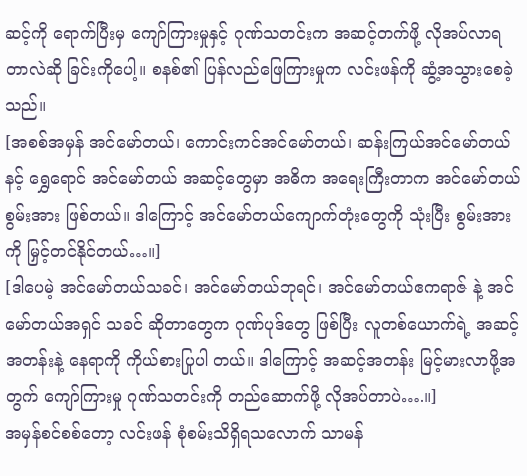ဆင့်ကို ရောက်ပြီးမှ ကျော်ကြားမှုနှင့် ဂုဏ်သတင်းက အဆင့်တက်ဖို့ လိုအပ်လာရတာလဲဆို ခြင်းကိုပေါ့။ စနစ်၏ ပြန်လည်ဖြေကြားမှုက လင်းဖန်ကို ဆွံ့အသွားစေခဲ့သည်။
[အစစ်အမှန် အင်မော်တယ်၊ ကောင်းကင်အင်မော်တယ်၊ ဆန်းကြယ်အင်မော်တယ် နင့် ရွှေရောင် အင်မော်တယ် အဆင့်တွေမှာ အဓိက အရေးကြီးတာက အင်မော်တယ်စွမ်းအား ဖြစ်တယ်။ ဒါကြောင့် အင်မော်တယ်ကျောက်တုံးတွေကို သုံးပြီး စွမ်းအားကို မြှင့်တင်နိုင်တယ်…။]
[ဒါပေမဲ့ အင်မော်တယ်သခင်၊ အင်မော်တယ်ဘုရင်၊ အင်မော်တယ်ဧကရာဇ် နဲ့ အင်မော်တယ်အရှင် သခင် ဆိုတာတွေက ဂုဏ်ပုဒ်တွေ ဖြစ်ပြီး လူတစ်ယောက်ရဲ့ အဆင့်အတန်းနဲ့ နေရာကို ကိုယ်စားပြုပါ တယ်။ ဒါကြောင့် အဆင့်အတန်း မြင့်မားလာဖို့အတွက် ကျော်ကြားမှု ဂုဏ်သတင်းကို တည်ဆောက်ဖို့ လိုအပ်တာပဲ….။]
အမှန်စင်စစ်တော့ လင်းဖန် စုံစမ်းသိရှိရသလောက် သာမန်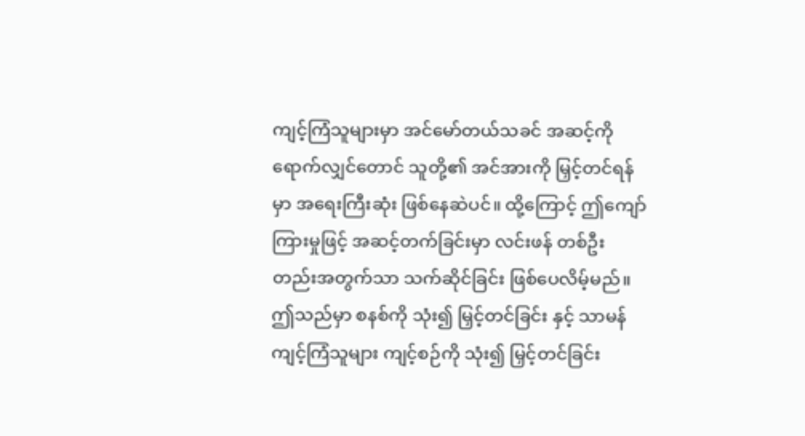ကျင့်ကြံသူများမှာ အင်မော်တယ်သခင် အဆင့်ကို ရောက်လျှင်တောင် သူတို့၏ အင်အားကို မြှင့်တင်ရန်မှာ အရေးကြီးဆုံး ဖြစ်နေဆဲပင်။ ထို့ကြောင့် ဤကျော်ကြားမှုဖြင့် အဆင့်တက်ခြင်းမှာ လင်းဖန် တစ်ဦးတည်းအတွက်သာ သက်ဆိုင်ခြင်း ဖြစ်ပေလိမ့်မည်။
ဤသည်မှာ စနစ်ကို သုံး၍ မြှင့်တင်ခြင်း နှင့် သာမန်ကျင့်ကြံသူများ ကျင့်စဉ်ကို သုံး၍ မြှင့်တင်ခြင်း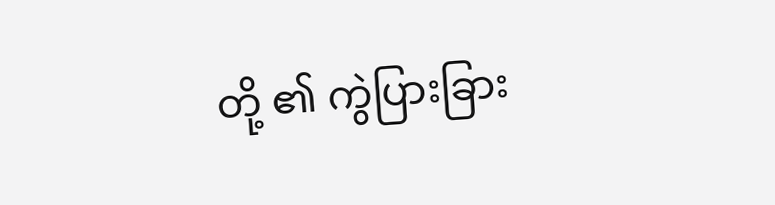တို့ ၏ ကွဲပြားခြား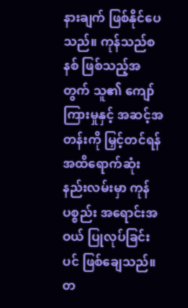နားချက် ဖြစ်နိုင်ပေသည်။ ကုန်သည်စနစ် ဖြစ်သည့်အတွက် သူ၏ ကျော်ကြားမှုနှင့် အဆင့်အတန်းကို မြှင့်တင်ရန် အထိရောက်ဆုံး နည်းလမ်းမှာ ကုန်ပစ္စည်း အရောင်းအဝယ် ပြုလုပ်ခြင်း ပင် ဖြစ်ချေသည်။
တ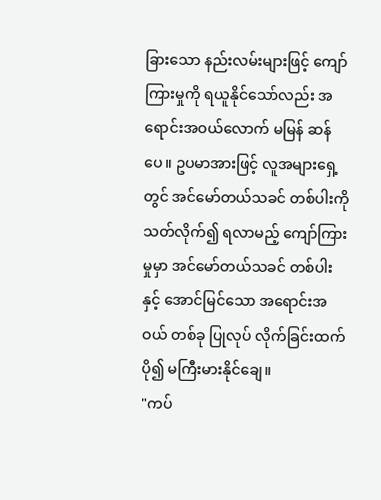ခြားသော နည်းလမ်းများဖြင့် ကျော်ကြားမှုကို ရယူနိုင်သော်လည်း အရောင်းအဝယ်လောက် မမြန် ဆန်ပေ။ ဥပမာအားဖြင့် လူအများရှေ့တွင် အင်မော်တယ်သခင် တစ်ပါးကို သတ်လိုက်၍ ရလာမည့် ကျော်ကြားမှုမှာ အင်မော်တယ်သခင် တစ်ပါးနှင့် အောင်မြင်သော အရောင်းအဝယ် တစ်ခု ပြုလုပ် လိုက်ခြင်းထက် ပို၍ မကြီးမားနိုင်ချေ။
"ကပ်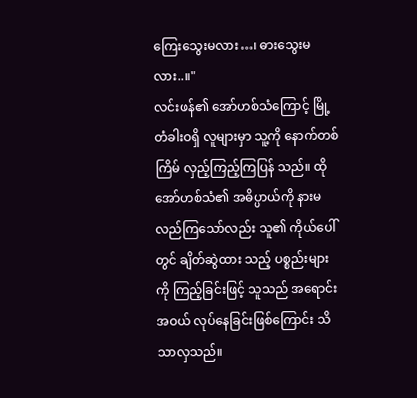ကြေးသွေးမလား…၊ ဓားသွေးမလား..။"
လင်းဖန်၏ အော်ဟစ်သံကြောင့် မြို့တံခါးဝရှိ လူများမှာ သူ့ကို နောက်တစ်ကြိမ် လှည့်ကြည့်ကြပြန် သည်။ ထိုအော်ဟစ်သံ၏ အဓိပ္ပာယ်ကို နားမလည်ကြသော်လည်း သူ၏ ကိုယ်ပေါ်တွင် ချိတ်ဆွဲထား သည့် ပစ္စည်းများကို ကြည့်ခြင်းဖြင့် သူသည် အရောင်းအဝယ် လုပ်နေခြင်းဖြစ်ကြောင်း သိသာလှသည်။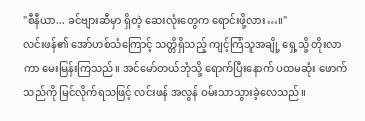"စီနီယာ... ခင်ဗျားဆီမှာ ရှိတဲ့ ဆေးလုံးတွေက ရောင်းဖို့လား…။"
လင်းဖန်၏ အော်ဟစ်သံကြောင့် သတ္တိရှိသည့် ကျင့်ကြံသူအချို့ ရှေ့သို့ တိုးလာကာ မေးမြန်းကြသည်။ အင်မော်တယ်ဘုံသို့ ရောက်ပြီးနောက် ပထမဆုံး ဖောက်သည်ကို မြင်လိုက်ရသဖြင့် လင်းဖန် အလွန် ဝမ်းသာသွားခဲ့လေသည်။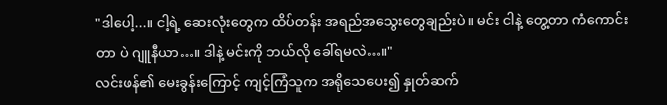"ဒါပေါ့...။ ငါ့ရဲ့ ဆေးလုံးတွေက ထိပ်တန်း အရည်အသွေးတွေချည်းပဲ။ မင်း ငါနဲ့ တွေ့တာ ကံကောင်းတာ ပဲ ဂျူနီယာ…။ ဒါနဲ့ မင်းကို ဘယ်လို ခေါ်ရမလဲ…။"
လင်းဖန်၏ မေးခွန်းကြောင့် ကျင့်ကြံသူက အရိုသေပေး၍ နှုတ်ဆက်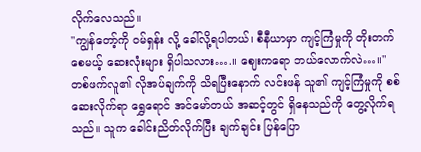လိုက်လေသည်။
"ကျွန်တော့်ကို ဝမ်ရှန်း လို့ ခေါ်လို့ရပါတယ်၊ စီနီယာမှာ ကျင့်ကြံမှုကို တိုးတက်စေမယ့် ဆေးလုံးများ ရှိပါသလား….။ ဈေးကရော ဘယ်လောက်လဲ…။"
တစ်ဖက်လူ၏ လိုအပ်ချက်ကို သိရပြီးနောက် လင်းဖန် သူ၏ ကျင့်ကြံမှုကို စစ်ဆေးလိုက်ရာ ရွှေရောင် အင်မော်တယ် အဆင့်တွင် ရှိနေသည်ကို တွေ့လိုက်ရသည်။ သူက ခေါင်းညိတ်လိုက်ပြီး ချက်ချင်း ပြန်ပြော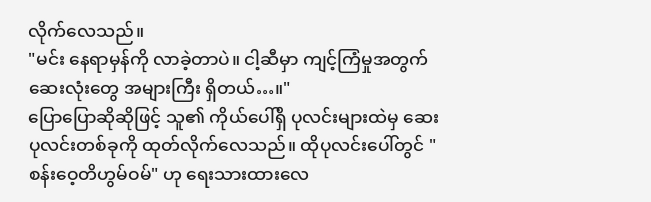လိုက်လေသည်။
"မင်း နေရာမှန်ကို လာခဲ့တာပဲ။ ငါ့ဆီမှာ ကျင့်ကြံမှုအတွက် ဆေးလုံးတွေ အများကြီး ရှိတယ်…။"
ပြောပြောဆိုဆိုဖြင့် သူ၏ ကိုယ်ပေါ်ရှိ ပုလင်းများထဲမှ ဆေးပုလင်းတစ်ခုကို ထုတ်လိုက်လေသည်။ ထိုပုလင်းပေါ်တွင် "စန်းဝေ့တိဟွမ်ဝမ်" ဟု ရေးသားထားလေ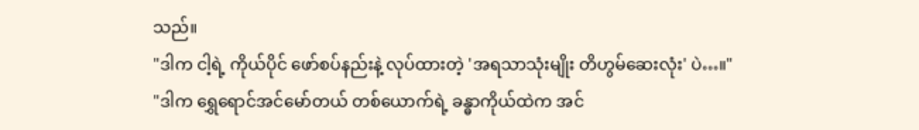သည်။
"ဒါက ငါ့ရဲ့ ကိုယ်ပိုင် ဖော်စပ်နည်းနဲ့ လုပ်ထားတဲ့ 'အရသာသုံးမျိုး တိဟွမ်ဆေးလုံး' ပဲ…။"
"ဒါက ရွှေရောင်အင်မော်တယ် တစ်ယောက်ရဲ့ ခန္ဓာကိုယ်ထဲက အင်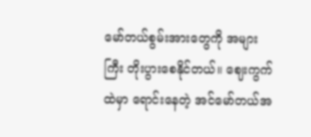မော်တယ်စွမ်းအားတွေကို အများ ကြီး တိုးပွားစေနိုင်တယ်။ ဈေးကွက်ထဲမှာ ရောင်းနေတဲ့ အင်မော်တယ်အ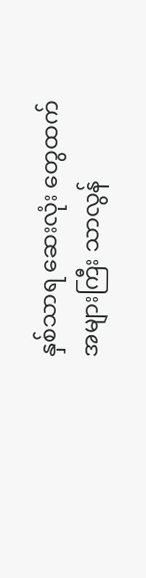နှစ်သာရ ဆေးလုံး တွေထက် အများကြီး သာလွန်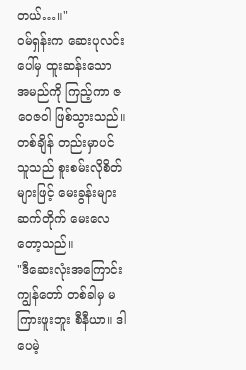တယ်…။"
ဝမ်ရှန်းက ဆေးပုလင်းပေါ်မှ ထူးဆန်းသော အမည်ကို ကြည့်ကာ ဇဝေဇဝါ ဖြစ်သွားသည်။ တစ်ချိန် တည်းမှာပင် သူသည် စူးစမ်းလိုစိတ်များဖြင့် မေးခွန်းများ ဆက်တိုက် မေးလေတော့သည်။
"ဒီဆေးလုံးအကြောင်း ကျွန်တော် တစ်ခါမှ မကြားဖူးဘူး စီနီယာ။ ဒါပေမဲ့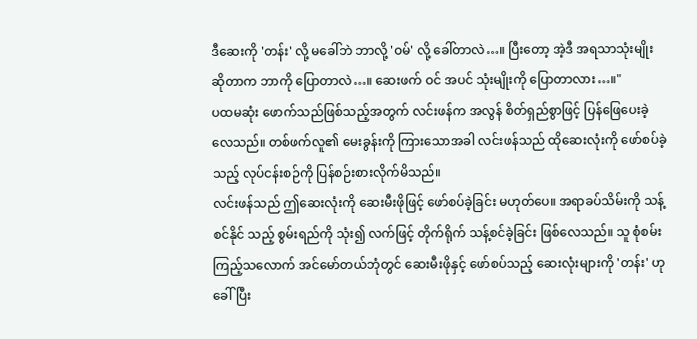ဒီဆေးကို 'တန်း' လို့ မခေါ်ဘဲ ဘာလို့ 'ဝမ်' လို့ ခေါ်တာလဲ…။ ပြီးတော့ အဲ့ဒီ အရသာသုံးမျိုး ဆိုတာက ဘာကို ပြောတာလဲ…။ ဆေးဖက် ဝင် အပင် သုံးမျိုးကို ပြောတာလား…။"
ပထမဆုံး ဖောက်သည်ဖြစ်သည့်အတွက် လင်းဖန်က အလွန် စိတ်ရှည်စွာဖြင့် ပြန်ဖြေပေးခဲ့လေသည်။ တစ်ဖက်လူ၏ မေးခွန်းကို ကြားသောအခါ လင်းဖန်သည် ထိုဆေးလုံးကို ဖော်စပ်ခဲ့သည့် လုပ်ငန်းစဉ်ကို ပြန်စဉ်းစားလိုက်မိသည်။
လင်းဖန်သည် ဤဆေးလုံးကို ဆေးမီးဖိုဖြင့် ဖော်စပ်ခဲ့ခြင်း မဟုတ်ပေ။ အရာခပ်သိမ်းကို သန့်စင်နိုင် သည့် စွမ်းရည်ကို သုံး၍ လက်ဖြင့် တိုက်ရိုက် သန့်စင်ခဲ့ခြင်း ဖြစ်လေသည်။ သူ စုံစမ်းကြည့်သလောက် အင်မော်တယ်ဘုံတွင် ဆေးမီးဖိုနှင့် ဖော်စပ်သည့် ဆေးလုံးများကို 'တန်း' ဟု ခေါ်ပြီး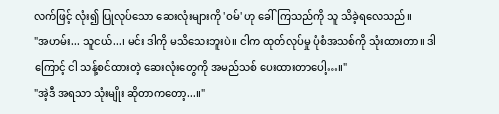လက်ဖြင့် လုံး၍ ပြုလုပ်သော ဆေးလုံးများကို 'ဝမ်' ဟု ခေါ်ကြသည်ကို သူ သိခဲ့ရလေသည်။
"အဟမ်း... သူငယ်...၊ မင်း ဒါကို မသိသေးဘူးပဲ။ ငါက ထုတ်လုပ်မှု ပုံစံအသစ်ကို သုံးထားတာ။ ဒါ ကြောင့် ငါ သန့်စင်ထားတဲ့ ဆေးလုံးတွေကို အမည်သစ် ပေးထားတာပေါ့…။"
"အဲ့ဒီ အရသာ သုံးမျိုး ဆိုတာကတော့...။"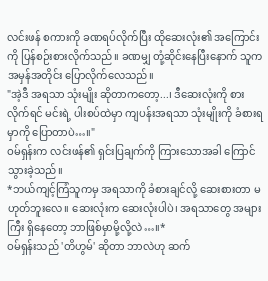လင်းဖန် စကားကို ခဏရပ်လိုက်ပြီး ထိုဆေးလုံး၏ အကြောင်းကို ပြန်စဉ်းစားလိုက်သည်။ ခဏမျှ တုံ့ဆိုင်းနေပြီးနောက် သူက အမှန်အတိုင်း ပြောလိုက်လေသည်။
"အဲ့ဒီ အရသာ သုံးမျိုး ဆိုတာကတော့...၊ ဒီဆေးလုံးကို စားလိုက်ရင် မင်းရဲ့ ပါးစပ်ထဲမှာ ကျပန်းအရသာ သုံးမျိုးကို ခံစားရမှာကို ပြောတာပဲ…။"
ဝမ်ရှန်းက လင်းဖန်၏ ရှင်းပြချက်ကို ကြားသောအခါ ကြောင်သွားခဲ့သည်။
*ဘယ်ကျင့်ကြံသူကမှ အရသာကို ခံစားချင်လို့ ဆေးစားတာ မဟုတ်ဘူးလေ။ ဆေးလုံးက ဆေးလုံးပါပဲ၊ အရသာတွေ အများကြီး ရှိနေတော့ ဘာဖြစ်မှာမို့လို့လဲ…။*
ဝမ်ရှန်းသည် 'တိဟွမ်' ဆိုတာ ဘာလဲဟု ဆက်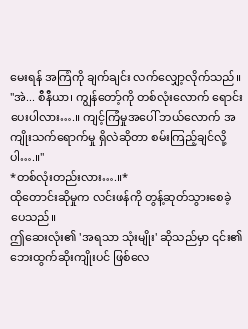မေးရန် အကြံကို ချက်ချင်း လက်လျှော့လိုက်သည်။
"အဲ... စီနီယာ၊ ကျွန်တော့်ကို တစ်လုံးလောက် ရောင်းပေးပါလား….။ ကျင့်ကြံမှုအပေါ် ဘယ်လောက် အကျိုးသက်ရောက်မှု ရှိလဲဆိုတာ စမ်းကြည့်ချင်လို့ပါ….။"
*တစ်လုံးတည်းလား….။*
ထိုတောင်းဆိုမှုက လင်းဖန်ကို တွန့်ဆုတ်သွားစေခဲ့ပေသည်။
ဤဆေးလုံး၏ 'အရသာ သုံးမျိုး' ဆိုသည်မှာ ၎င်း၏ ဘေးထွက်ဆိုးကျိုးပင် ဖြစ်လေ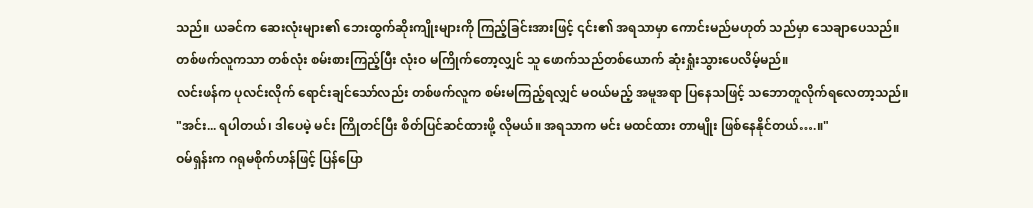သည်။ ယခင်က ဆေးလုံးများ၏ ဘေးထွက်ဆိုးကျိုးများကို ကြည့်ခြင်းအားဖြင့် ၎င်း၏ အရသာမှာ ကောင်းမည်မဟုတ် သည်မှာ သေချာပေသည်။ တစ်ဖက်လူကသာ တစ်လုံး စမ်းစားကြည့်ပြီး လုံးဝ မကြိုက်တော့လျှင် သူ ဖောက်သည်တစ်ယောက် ဆုံးရှုံးသွားပေလိမ့်မည်။
လင်းဖန်က ပုလင်းလိုက် ရောင်းချင်သော်လည်း တစ်ဖက်လူက စမ်းမကြည့်ရလျှင် မဝယ်မည့် အမူအရာ ပြနေသဖြင့် သဘောတူလိုက်ရလေတာ့သည်။
"အင်း... ရပါတယ်၊ ဒါပေမဲ့ မင်း ကြိုတင်ပြီး စိတ်ပြင်ဆင်ထားဖို့ လိုမယ်။ အရသာက မင်း မထင်ထား တာမျိုး ဖြစ်နေနိုင်တယ်….။"
ဝမ်ရှန်းက ဂရုမစိုက်ဟန်ဖြင့် ပြန်ပြော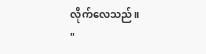လိုက်လေသည်။
"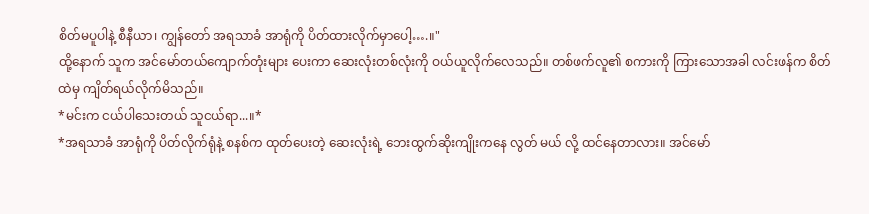စိတ်မပူပါနဲ့ စီနီယာ၊ ကျွန်တော် အရသာခံ အာရုံကို ပိတ်ထားလိုက်မှာပေါ့….။"
ထို့နောက် သူက အင်မော်တယ်ကျောက်တုံးများ ပေးကာ ဆေးလုံးတစ်လုံးကို ဝယ်ယူလိုက်လေသည်။ တစ်ဖက်လူ၏ စကားကို ကြားသောအခါ လင်းဖန်က စိတ်ထဲမှ ကျိတ်ရယ်လိုက်မိသည်။
*မင်းက ငယ်ပါသေးတယ် သူငယ်ရာ...။*
*အရသာခံ အာရုံကို ပိတ်လိုက်ရုံနဲ့ စနစ်က ထုတ်ပေးတဲ့ ဆေးလုံးရဲ့ ဘေးထွက်ဆိုးကျိုးကနေ လွတ် မယ် လို့ ထင်နေတာလား။ အင်မော်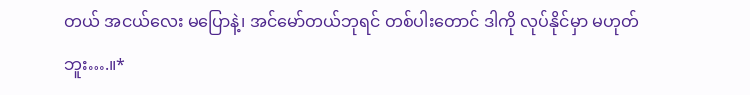တယ် အငယ်လေး မပြောနဲ့၊ အင်မော်တယ်ဘုရင် တစ်ပါးတောင် ဒါကို လုပ်နိုင်မှာ မဟုတ်ဘူး….။*